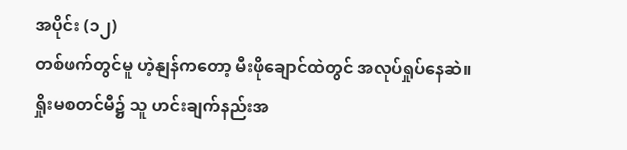အပိုင်း (၁၂)
တစ်ဖက်တွင်မူ ဟဲ့နျန်ကတော့ မီးဖိုချောင်ထဲတွင် အလုပ်ရှုပ်နေဆဲ။
ရှိုးမစတင်မီ၌ သူ ဟင်းချက်နည်းအ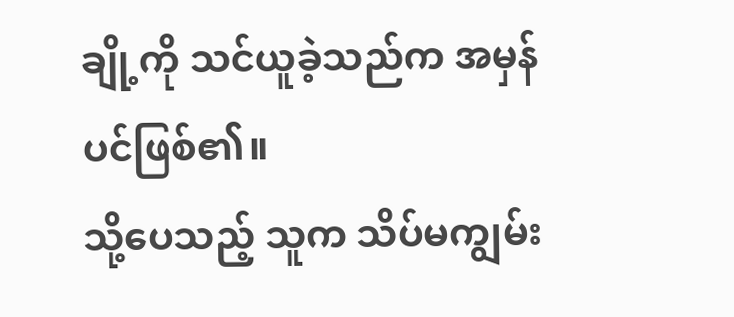ချို့ကို သင်ယူခဲ့သည်က အမှန်ပင်ဖြစ်၏။
သို့ပေသည့် သူက သိပ်မကျွမ်း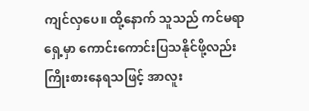ကျင်လှပေ။ ထို့နောက် သူသည် ကင်မရာရှေ့မှာ ကောင်းကောင်းပြသနိုင်ဖို့လည်း ကြိုးစားနေရသဖြင့် အာလူး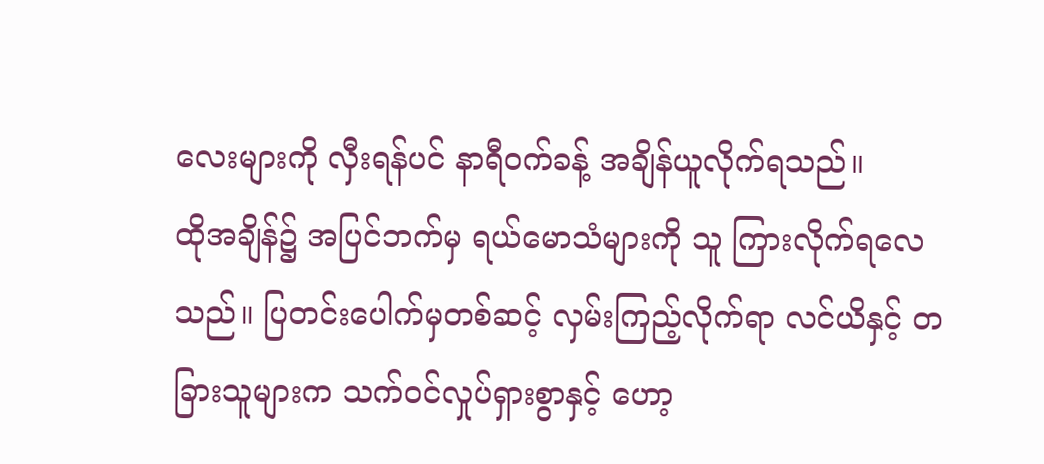လေးများကို လှီးရန်ပင် နာရီဝက်ခန့် အချိန်ယူလိုက်ရသည်။
ထိုအချိန်၌ အပြင်ဘက်မှ ရယ်မောသံများကို သူ ကြားလိုက်ရလေသည်။ ပြတင်းပေါက်မှတစ်ဆင့် လှမ်းကြည့်လိုက်ရာ လင်ယိနှင့် တခြားသူများက သက်ဝင်လှုပ်ရှားစွာနှင့် ဟော့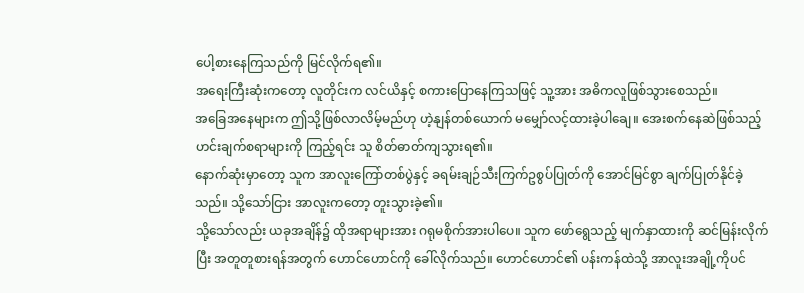ပေါ့စားနေကြသည်ကို မြင်လိုက်ရ၏။
အရေးကြီးဆုံးကတော့ လူတိုင်းက လင်ယိနှင့် စကားပြောနေကြသဖြင့် သူ့အား အဓိကလူဖြစ်သွားစေသည်။
အခြေအနေများက ဤသို့ဖြစ်လာလိမ့်မည်ဟု ဟဲ့နျန်တစ်ယောက် မမျှော်လင့်ထားခဲ့ပါချေ။ အေးစက်နေဆဲဖြစ်သည့် ဟင်းချက်စရာများကို ကြည့်ရင်း သူ စိတ်ဓာတ်ကျသွားရ၏။
နောက်ဆုံးမှာတော့ သူက အာလူးကြော်တစ်ပွဲနှင့် ခရမ်းချဉ်သီးကြက်ဥစွပ်ပြုတ်ကို အောင်မြင်စွာ ချက်ပြုတ်နိုင်ခဲ့သည်။ သို့သော်ငြား အာလူးကတော့ တူးသွားခဲ့၏။
သို့သော်လည်း ယခုအချိန်၌ ထိုအရာများအား ဂရုမစိုက်အားပါပေ။ သူက ဖော်ရွေသည့် မျက်နှာထားကို ဆင်မြန်းလိုက်ပြီး အတူတူစားရန်အတွက် ဟောင်ဟောင်ကို ခေါ်လိုက်သည်။ ဟောင်ဟောင်၏ ပန်းကန်ထဲသို့ အာလူးအချို့ကိုပင်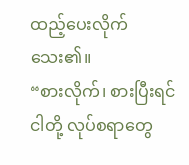ထည့်ပေးလိုက်သေး၏။
“စားလိုက်၊ စားပြီးရင် ငါတို့ လုပ်စရာတွေ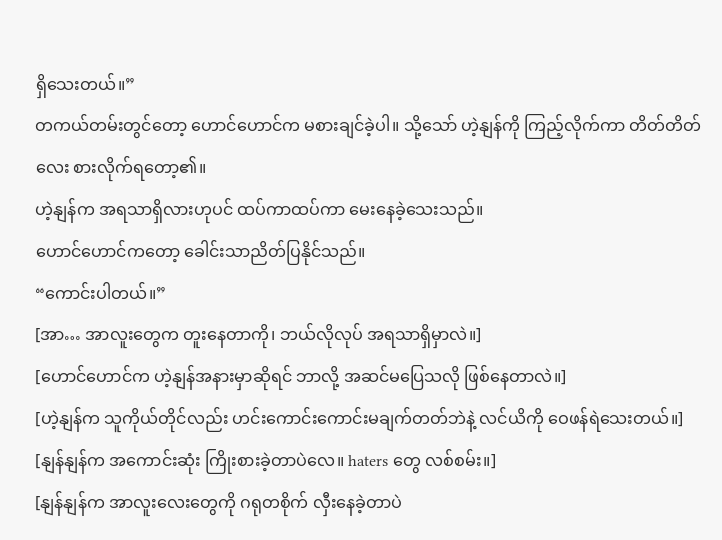ရှိသေးတယ်။”
တကယ်တမ်းတွင်တော့ ဟောင်ဟောင်က မစားချင်ခဲ့ပါ။ သို့သော် ဟဲ့နျန်ကို ကြည့်လိုက်ကာ တိတ်တိတ်လေး စားလိုက်ရတော့၏။
ဟဲ့နျန်က အရသာရှိလားဟုပင် ထပ်ကာထပ်ကာ မေးနေခဲ့သေးသည်။
ဟောင်ဟောင်ကတော့ ခေါင်းသာညိတ်ပြနိုင်သည်။
“ကောင်းပါတယ်။”
[အာ… အာလူးတွေက တူးနေတာကို၊ ဘယ်လိုလုပ် အရသာရှိမှာလဲ။]
[ဟောင်ဟောင်က ဟဲ့နျန်အနားမှာဆိုရင် ဘာလို့ အဆင်မပြေသလို ဖြစ်နေတာလဲ။]
[ဟဲ့နျန်က သူကိုယ်တိုင်လည်း ဟင်းကောင်းကောင်းမချက်တတ်ဘဲနဲ့ လင်ယိကို ဝေဖန်ရဲသေးတယ်။]
[နျန်နျန်က အကောင်းဆုံး ကြိုးစားခဲ့တာပဲလေ။ haters တွေ လစ်စမ်း။]
[နျန်နျန်က အာလူးလေးတွေကို ဂရုတစိုက် လှီးနေခဲ့တာပဲ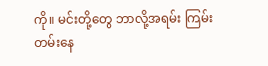ကို။ မင်းတို့တွေ ဘာလို့အရမ်း ကြမ်းတမ်းနေ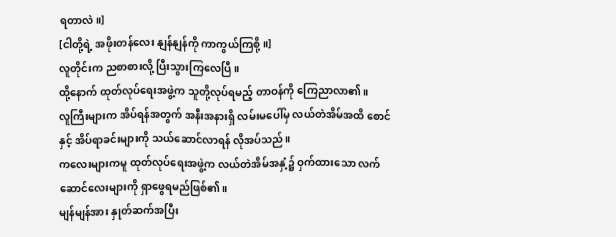ရတာလဲ။]
[ငါတို့ရဲ့ အဖိုးတန်လေး နျန်နျန်ကို ကာကွယ်ကြစို့။]
လူတိုင်းက ညစာစားလို့ ပြီးသွားကြလေပြီ။
ထို့နောက် ထုတ်လုပ်ရေးအဖွဲ့က သူတို့လုပ်ရမည့် တာဝန်ကို ကြေညာလာ၏။
လူကြီးများက အိပ်ရန်အတွက် အနီးအနားရှိ လမ်းမပေါ်မှ လယ်တဲအိမ်အထိ စောင်နှင့် အိပ်ရာခင်းများကို သယ်ဆောင်လာရန် လိုအပ်သည်။
ကလေးများကမူ ထုတ်လုပ်ရေးအဖွဲ့က လယ်တဲအိမ်အနှံ့၌ ဝှက်ထားသော လက်ဆောင်လေးများကို ရှာဖွေရမည်ဖြစ်၏။
မျန်မျန်အား နှုတ်ဆက်အပြီး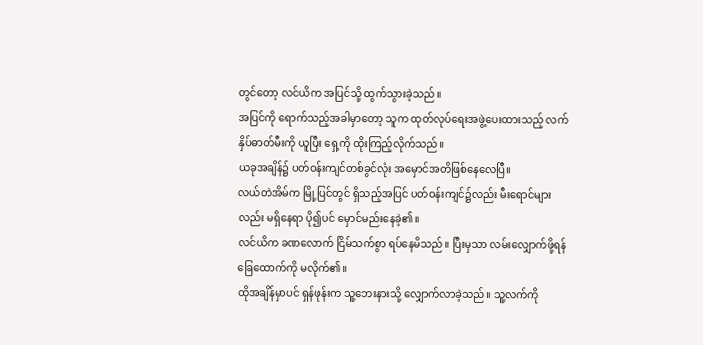တွင်တော့ လင်ယိက အပြင်သို့ ထွက်သွားခဲ့သည်။
အပြင်ကို ရောက်သည့်အခါမှာတော့ သူက ထုတ်လုပ်ရေးအဖွဲ့ပေးထားသည့် လက်နှိပ်ဓာတ်မီးကို ယူပြီး ရှေ့ကို ထိုးကြည့်လိုက်သည်။
ယခုအချိန်၌ ပတ်ဝန်းကျင်တစ်ခွင်လုံး အမှောင်အတိဖြစ်နေလေပြီ။
လယ်တဲအိမ်က မြို့ပြင်တွင် ရှိသည့်အပြင် ပတ်ဝန်းကျင်၌လည်း မီးရောင်များလည်း မရှိနေရာ ပို၍ပင် မှောင်မည်းနေခဲ့၏။
လင်ယိက ခဏလောက် ငြိမ်သက်စွာ ရပ်နေမိသည်။ ပြီးမှသာ လမ်းလျှောက်ဖို့ရန် ခြေထောက်ကို မလိုက်၏။
ထိုအချိန်မှာပင် ရှန်ဖုန်းက သူ့ဘေးနားသို့ လျှောက်လာခဲ့သည်။ သူ့လက်ကို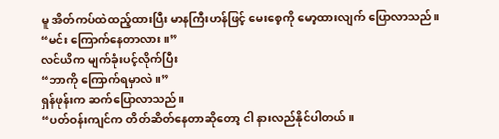မူ အိတ်ကပ်ထဲထည့်ထားပြီး မာနကြီးဟန်ဖြင့် မေးစေ့ကို မော့ထားလျက် ပြောလာသည်။
“မင်း ကြောက်နေတာလား။”
လင်ယိက မျက်ခုံးပင့်လိုက်ပြီး
“ဘာကို ကြောက်ရမှာလဲ။”
ရှန်ဖုန်းက ဆက်ပြောလာသည်။
“ပတ်ဝန်းကျင်က တိတ်ဆိတ်နေတာဆိုတော့ ငါ နားလည်နိုင်ပါတယ်။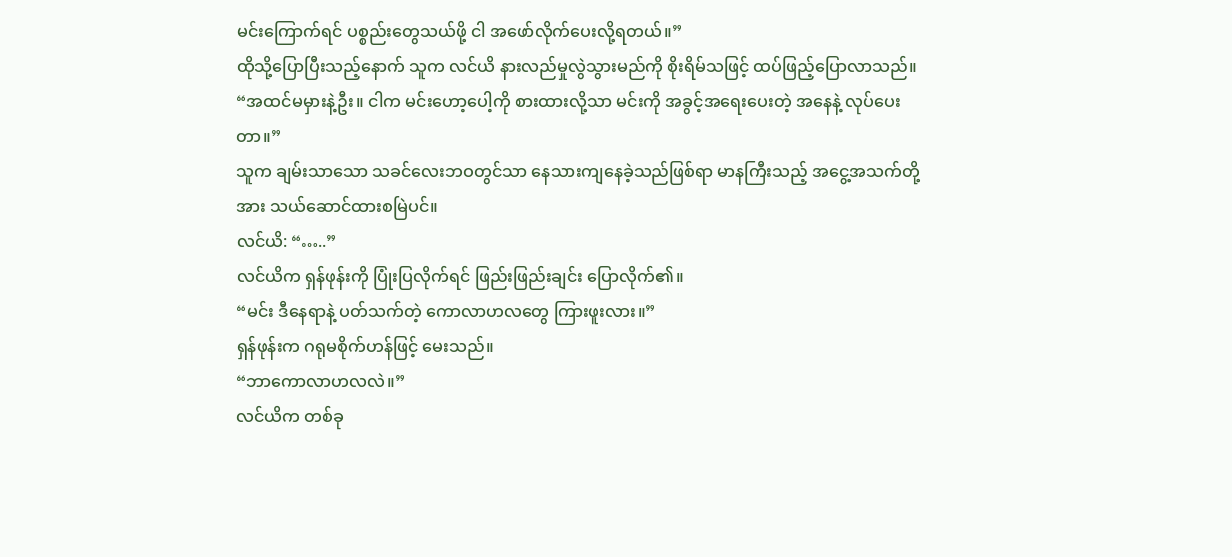မင်းကြောက်ရင် ပစ္စည်းတွေသယ်ဖို့ ငါ အဖော်လိုက်ပေးလို့ရတယ်။”
ထိုသို့ပြောပြီးသည့်နောက် သူက လင်ယိ နားလည်မှုလွဲသွားမည်ကို စိုးရိမ်သဖြင့် ထပ်ဖြည့်ပြောလာသည်။
“အထင်မမှားနဲ့ဦး။ ငါက မင်းဟော့ပေါ့ကို စားထားလို့သာ မင်းကို အခွင့်အရေးပေးတဲ့ အနေနဲ့ လုပ်ပေးတာ။”
သူက ချမ်းသာသော သခင်လေးဘဝတွင်သာ နေသားကျနေခဲ့သည်ဖြစ်ရာ မာနကြီးသည့် အငွေ့အသက်တို့အား သယ်ဆောင်ထားစမြဲပင်။
လင်ယိ: “…..”
လင်ယိက ရှန်ဖုန်းကို ပြုံးပြလိုက်ရင် ဖြည်းဖြည်းချင်း ပြောလိုက်၏။
“မင်း ဒီနေရာနဲ့ ပတ်သက်တဲ့ ကောလာဟလတွေ ကြားဖူးလား။”
ရှန်ဖုန်းက ဂရုမစိုက်ဟန်ဖြင့် မေးသည်။
“ဘာကောလာဟလလဲ။”
လင်ယိက တစ်ခု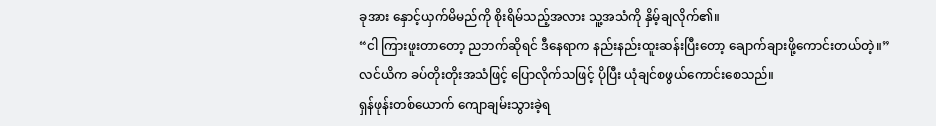ခုအား နှောင့်ယှက်မိမည်ကို စိုးရိမ်သည့်အလား သူ့အသံကို နှိမ့်ချလိုက်၏။
“ငါ ကြားဖူးတာတော့ ညဘက်ဆိုရင် ဒီနေရာက နည်းနည်းထူးဆန်းပြီးတော့ ချောက်ချားဖို့ကောင်းတယ်တဲ့။”
လင်ယိက ခပ်တိုးတိုးအသံဖြင့် ပြောလိုက်သဖြင့် ပိုပြီး ယုံချင်စဖွယ်ကောင်းစေသည်။
ရှန်ဖုန်းတစ်ယောက် ကျောချမ်းသွားခဲ့ရ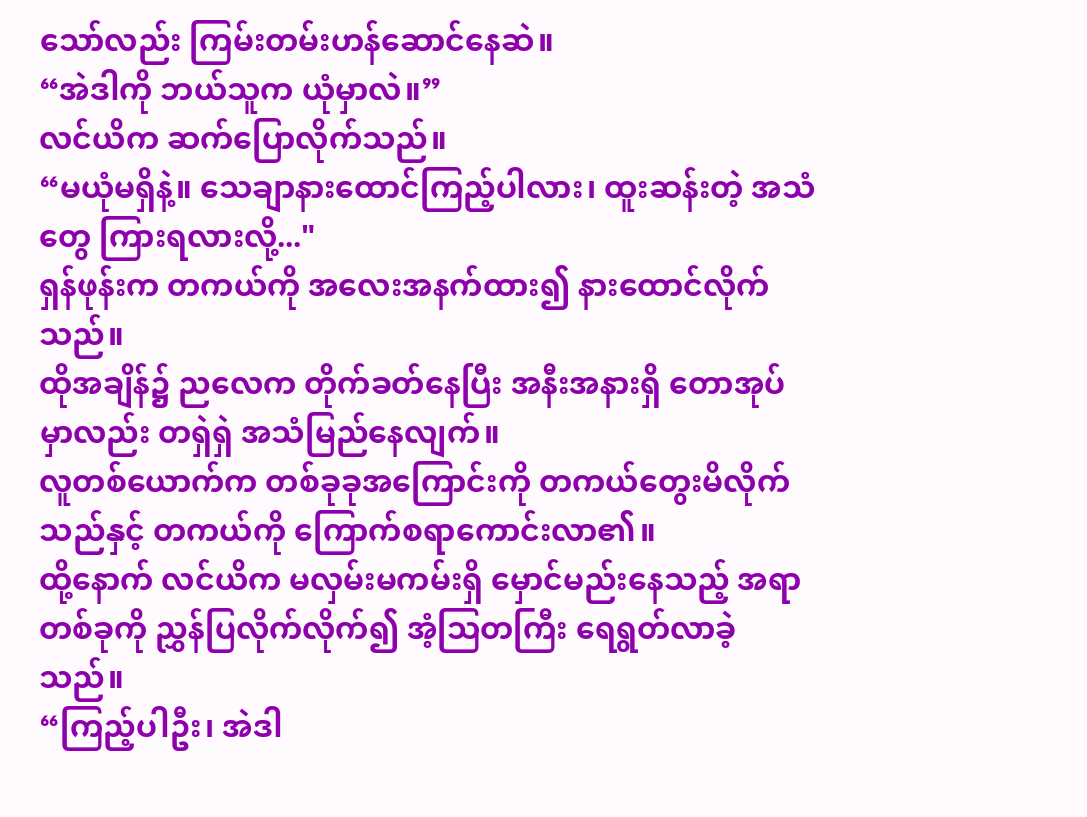သော်လည်း ကြမ်းတမ်းဟန်ဆောင်နေဆဲ။
“အဲဒါကို ဘယ်သူက ယုံမှာလဲ။”
လင်ယိက ဆက်ပြောလိုက်သည်။
“မယုံမရှိနဲ့။ သေချာနားထောင်ကြည့်ပါလား၊ ထူးဆန်းတဲ့ အသံတွေ ကြားရလားလို့..."
ရှန်ဖုန်းက တကယ်ကို အလေးအနက်ထား၍ နားထောင်လိုက်သည်။
ထိုအချိန်၌ ညလေက တိုက်ခတ်နေပြီး အနီးအနားရှိ တောအုပ်မှာလည်း တရှဲရှဲ အသံမြည်နေလျက်။
လူတစ်ယောက်က တစ်ခုခုအကြောင်းကို တကယ်တွေးမိလိုက်သည်နှင့် တကယ်ကို ကြောက်စရာကောင်းလာ၏။
ထို့နောက် လင်ယိက မလှမ်းမကမ်းရှိ မှောင်မည်းနေသည့် အရာတစ်ခုကို ညွှန်ပြလိုက်လိုက်၍ အံ့ဩတကြီး ရေရွတ်လာခဲ့သည်။
“ကြည့်ပါဦး၊ အဲဒါ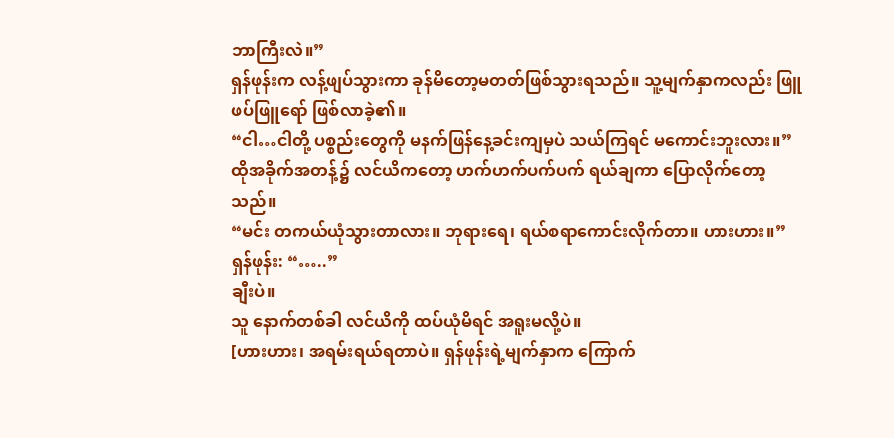ဘာကြီးလဲ။”
ရှန်ဖုန်းက လန့်ဖျပ်သွားကာ ခုန်မိတော့မတတ်ဖြစ်သွားရသည်။ သူ့မျက်နှာကလည်း ဖြူဖပ်ဖြူရော် ဖြစ်လာခဲ့၏။
“ငါ…ငါတို့ ပစ္စည်းတွေကို မနက်ဖြန်နေ့ခင်းကျမှပဲ သယ်ကြရင် မကောင်းဘူးလား။”
ထိုအခိုက်အတန့်၌ လင်ယိကတော့ ဟက်ဟက်ပက်ပက် ရယ်ချကာ ပြောလိုက်တော့သည်။
“မင်း တကယ်ယုံသွားတာလား။ ဘုရားရေ၊ ရယ်စရာကောင်းလိုက်တာ။ ဟားဟား။”
ရှန်ဖုန်း: “…..”
ချီးပဲ။
သူ နောက်တစ်ခါ လင်ယိကို ထပ်ယုံမိရင် အရူးမလို့ပဲ။
[ဟားဟား၊ အရမ်းရယ်ရတာပဲ။ ရှန်ဖုန်းရဲ့မျက်နှာက ကြောက်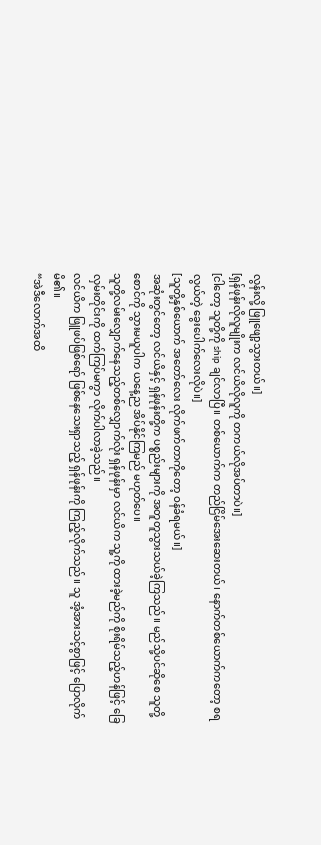လွန်းလို့ ဖြူဖျော့သွားတယ်။]
[ရှန်ဖုန်းလိုလူမျိုးက လင်ယိလိုလူကို တကယ်လိုအပ်တာပဲ။]
[ငါတော့ သူတို့ကို ship ချင်လာပြီ။ တစ်ယောက်က တည်ငြိမ်အေးဆေးတယ်၊ နောက်တစ်ယောက်ကတော့ စရလွယ်တဲ့ ခွေးပေါက်လေးလိုပဲ။]
[သူတို့နှစ်ယောက် အတော်လေး လိုက်ဖက်တာကိုတော့ ဝန်ခံရမယ်။]
အဆုံးတွင်တော့ လင်ယိနှင့် ရှန်ဖုန်းတို့က ပစ္စည်းများကို အတူတူသွားသယ်ခဲ့ကြသည်။ မည်သို့ပင်ဆိုစေ သူတို့စောင်ကို သွားမယူပါက ယနေ့ည အိပ်နိုင်ကြမည် မဟုတ်ပေ။
သူတို့လမ်းလျှောက်နေသည့်တစ်လျှောက်လုံး ရှန်ဖုန်းမှာ လင်ယိက သူ့ကို ထားခဲ့မည်ကို စိုးရိမ်သည့်ဟန်ဖြင့် ခြေလှမ်းတိုင်းကို ထက်ကြပ်မကွာ လိုက်ပါလာခဲ့သည်။
လင်ယိက ဖြူဖပ်ဖြစ်ရော် ဖြစ်နေသေးရှာသည့် ရှန်ဖုန်းကို ကြည့်လိုက်သည်။ သူ အံ့အားသင့်စွာဖြင့် ပြောလိုက်မိ၏။
“အဲဒီလောက်အထိ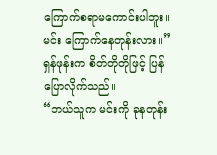ကြောက်စရာမကောင်းပါဘူး။ မင်း ကြောက်နေတုန်းလား။”
ရှန်ဖုန်းက စိတ်တိုတိုဖြင့် ပြန်ပြောလိုက်သည်။
“ဘယ်သူက မင်းကို ခုနတုန်း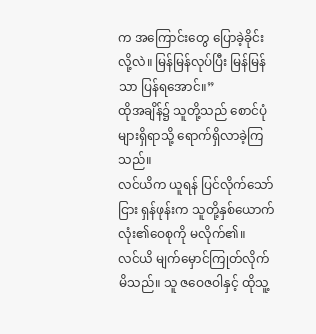က အကြောင်းတွေ ပြောခဲ့ခိုင်းလို့လဲ။ မြန်မြန်လုပ်ပြီး မြန်မြန်သာ ပြန်ရအောင်။”
ထိုအချိန်၌ သူတို့သည် စောင်ပုံများရှိရာသို့ ရောက်ရှိလာခဲ့ကြသည်။
လင်ယိက ယူရန် ပြင်လိုက်သော်ငြား ရှန်ဖုန်းက သူတို့နှစ်ယောက်လုံး၏ဝေစုကို မလိုက်၏။
လင်ယိ မျက်မှောင်ကြုတ်လိုက်မိသည်။ သူ ဇဝေဇဝါနှင့် ထိုသူ့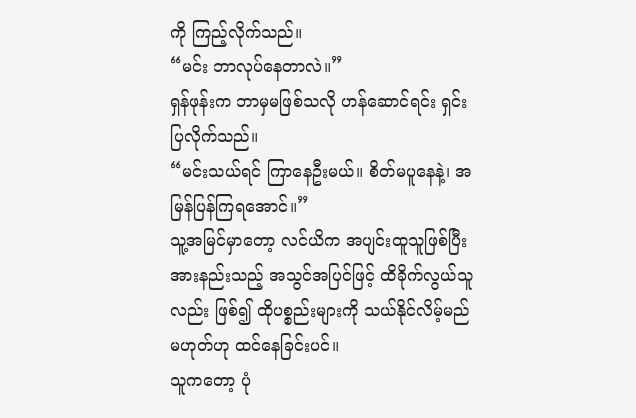ကို ကြည့်လိုက်သည်။
“မင်း ဘာလုပ်နေတာလဲ။”
ရှန်ဖုန်းက ဘာမှမဖြစ်သလို ဟန်ဆောင်ရင်း ရှင်းပြလိုက်သည်။
“မင်းသယ်ရင် ကြာနေဦးမယ်။ စိတ်မပူနေနဲ့၊ အမြန်ပြန်ကြရအောင်။”
သူ့အမြင်မှာတော့ လင်ယိက အပျင်းထူသူဖြစ်ပြီး အားနည်းသည့် အသွင်အပြင်ဖြင့် ထိခိုက်လွယ်သူလည်း ဖြစ်၍ ထိုပစ္စည်းများကို သယ်နိုင်လိမ့်မည် မဟုတ်ဟု ထင်နေခြင်းပင်။
သူကတော့ ပုံ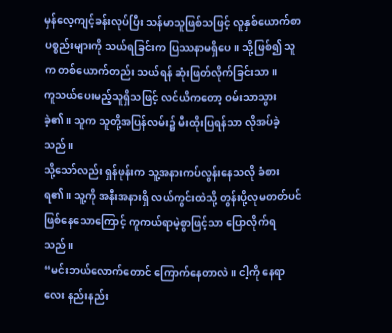မှန်လေ့ကျင့်ခန်းလုပ်ပြီး သန်မာသူဖြစ်သဖြင့် လူနှစ်ယောက်စာပစ္စည်းများကို သယ်ရခြင်းက ပြဿနာမရှိပေ။ သို့ဖြစ်၍ သူက တစ်ယောက်တည်း သယ်ရန် ဆုံးဖြတ်လိုက်ခြင်းသာ။
ကူသယ်ပေးမည့်သူရှိသဖြင့် လင်ယိကတော့ ဝမ်းသာသွားခဲ့၏။ သူက သူတို့အပြန်လမ်း၌ မီးထိုးပြရန်သာ လိုအပ်ခဲ့သည်။
သို့သော်လည်း ရှန်ဖုန်းက သူ့အနားကပ်လွန်းနေသလို ခံစားရ၏။ သူ့ကို အနီးအနားရှိ လယ်ကွင်းထဲသို့ တွန်းပို့လုမတတ်ပင် ဖြစ်နေသောကြောင့် ကူကယ်ရာမဲ့စွာဖြင့်သာ ပြောလိုက်ရသည်။
“မင်းဘယ်လောက်တောင် ကြောက်နေတာလဲ။ ငါ့ကို နေရာလေး နည်းနည်း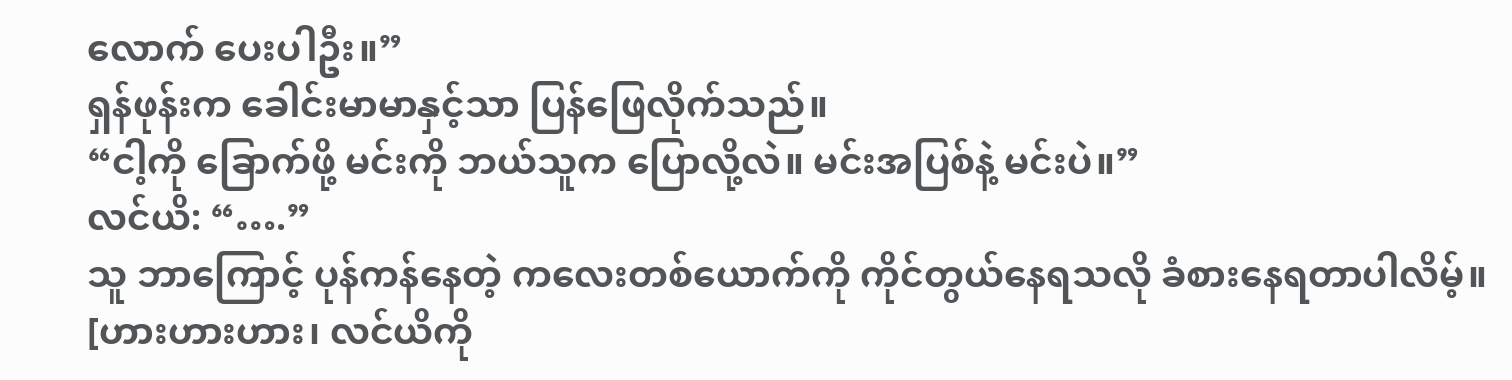လောက် ပေးပါဦး။”
ရှန်ဖုန်းက ခေါင်းမာမာနှင့်သာ ပြန်ဖြေလိုက်သည်။
“ငါ့ကို ခြောက်ဖို့ မင်းကို ဘယ်သူက ပြောလို့လဲ။ မင်းအပြစ်နဲ့ မင်းပဲ။”
လင်ယိ: “….”
သူ ဘာကြောင့် ပုန်ကန်နေတဲ့ ကလေးတစ်ယောက်ကို ကိုင်တွယ်နေရသလို ခံစားနေရတာပါလိမ့်။
[ဟားဟားဟား၊ လင်ယိကို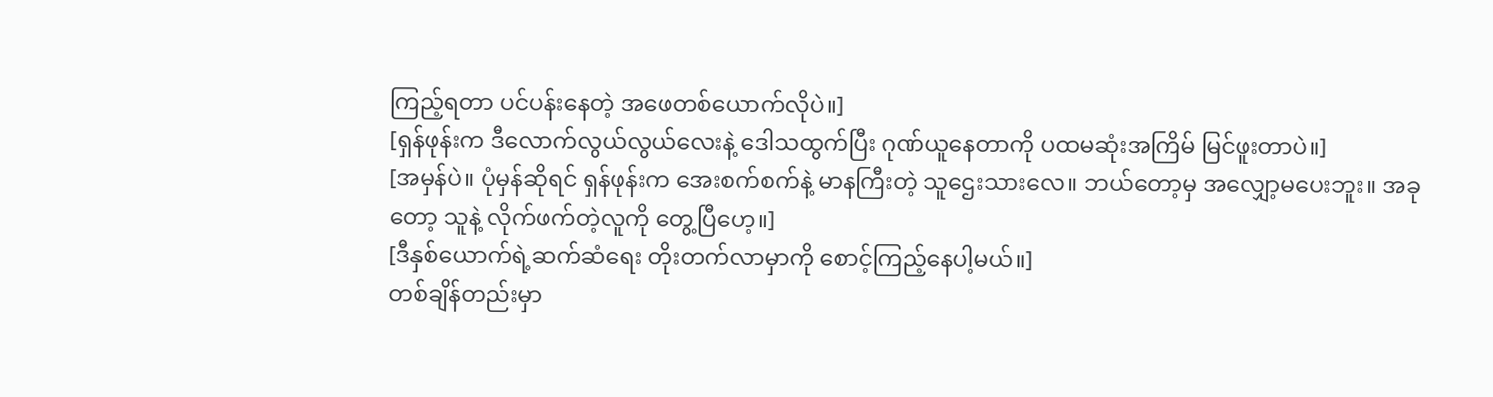ကြည့်ရတာ ပင်ပန်းနေတဲ့ အဖေတစ်ယောက်လိုပဲ။]
[ရှန်ဖုန်းက ဒီလောက်လွယ်လွယ်လေးနဲ့ ဒေါသထွက်ပြီး ဂုဏ်ယူနေတာကို ပထမဆုံးအကြိမ် မြင်ဖူးတာပဲ။]
[အမှန်ပဲ။ ပုံမှန်ဆိုရင် ရှန်ဖုန်းက အေးစက်စက်နဲ့ မာနကြီးတဲ့ သူဌေးသားလေ။ ဘယ်တော့မှ အလျှော့မပေးဘူး။ အခုတော့ သူနဲ့ လိုက်ဖက်တဲ့လူကို တွေ့ပြီဟေ့။]
[ဒီနှစ်ယောက်ရဲ့ဆက်ဆံရေး တိုးတက်လာမှာကို စောင့်ကြည့်နေပါ့မယ်။]
တစ်ချိန်တည်းမှာ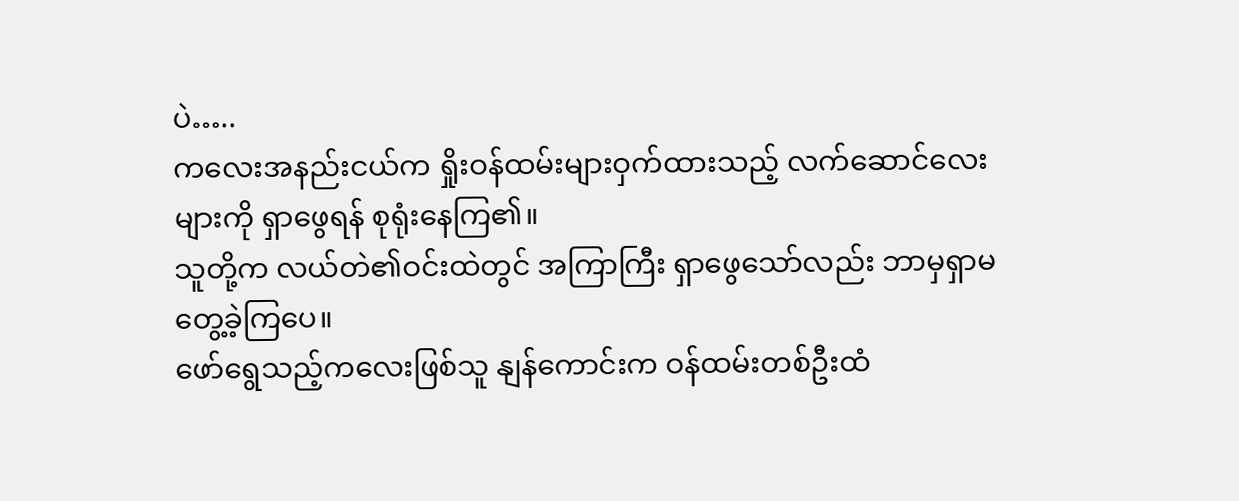ပဲ…..
ကလေးအနည်းငယ်က ရှိုးဝန်ထမ်းများဝှက်ထားသည့် လက်ဆောင်လေးများကို ရှာဖွေရန် စုရုံးနေကြ၏။
သူတို့က လယ်တဲ၏ဝင်းထဲတွင် အကြာကြီး ရှာဖွေသော်လည်း ဘာမှရှာမတွေ့ခဲ့ကြပေ။
ဖော်ရွေသည့်ကလေးဖြစ်သူ နျန်ကောင်းက ဝန်ထမ်းတစ်ဦးထံ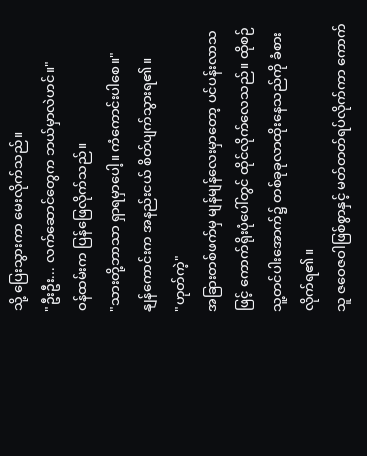သို့ ပြေးသွားကာ မေးလိုက်သည်။
"ဦးဦး... လက်ဆောင်တွေက ဘယ်မှာလဲဟင်။"
ဝန်ထမ်းက ပြန်ဖြေလိုက်သည်။
"သားတို့ဘာသာ ရှာရမှာပေါ့။ ကံကောင်းပါစေ။"
နျန်ကောင်းက အနည်းငယ် စိတ်ပျက်သွားရ၏။
"ဟုတ်ကဲ့"
အခြားတစ်ဖက်မှ မျန်မျန်လေးမှာတော့ ပင်ပန်းလာသဖြင့် ကောက်ရိုးပုံပေါ်တွင် ထိုင်လိုက်လေသည်။ ထိုစဉ် သူ့တင်ပါးအောက်၌ တစ်ခုခုလာထိုးနေသည်ကို ခံစားလိုက်ရ၏။
သူ ဇဝေဇဝါဖြစ်စွာနှင့် မတ်တတ်ရပ်လိုက်ကာ ကောက်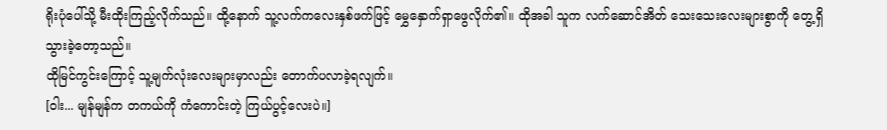ရိုးပုံပေါ်သို့ မီးထိုးကြည့်လိုက်သည်။ ထို့နောက် သူ့လက်ကလေးနှစ်ဖက်ဖြင့် မွှေနှောက်ရှာဖွေလိုက်၏။ ထိုအခါ သူက လက်ဆောင်အိတ် သေးသေးလေးများစွာကို တွေ့ရှိသွားခဲ့တော့သည်။
ထိုမြင်ကွင်းကြောင့် သူ့မျက်လုံးလေးများမှာလည်း တောက်ပလာခဲ့ရလျက်။
[ဝါး... မျန်မျန်က တကယ်ကို ကံကောင်းတဲ့ ကြယ်ပွင့်လေးပဲ။]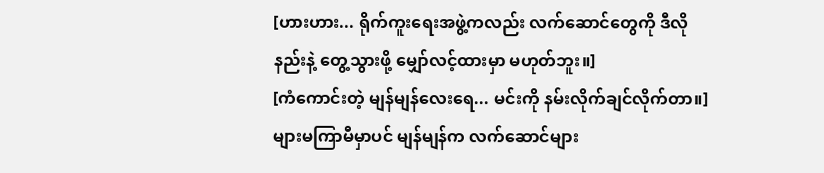[ဟားဟား... ရိုက်ကူးရေးအဖွဲ့ကလည်း လက်ဆောင်တွေကို ဒီလိုနည်းနဲ့ တွေ့သွားဖို့ မျှော်လင့်ထားမှာ မဟုတ်ဘူး။]
[ကံကောင်းတဲ့ မျန်မျန်လေးရေ... မင်းကို နမ်းလိုက်ချင်လိုက်တာ။]
များမကြာမီမှာပင် မျန်မျန်က လက်ဆောင်များ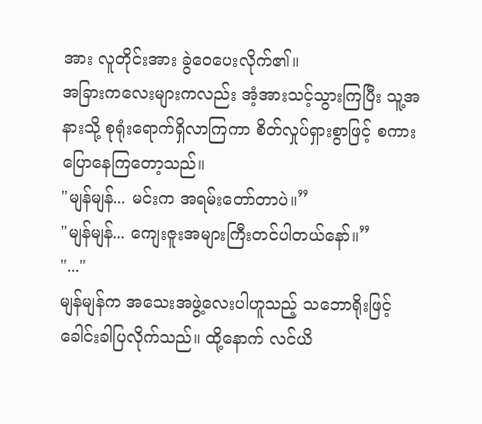အား လူတိုင်းအား ခွဲဝေပေးလိုက်၏။
အခြားကလေးများကလည်း အံ့အားသင့်သွားကြပြီး သူ့အနားသို့ စုရုံးရောက်ရှိလာကြကာ စိတ်လှုပ်ရှားစွာဖြင့် စကားပြောနေကြတော့သည်။
"မျန်မျန်... မင်းက အရမ်းတော်တာပဲ။”
"မျန်မျန်... ကျေးဇူးအများကြီးတင်ပါတယ်နော်။”
"..."
မျန်မျန်က အသေးအဖွဲ့လေးပါဟူသည့် သဘောရိုးဖြင့် ခေါင်းခါပြလိုက်သည်။ ထို့နောက် လင်ယိ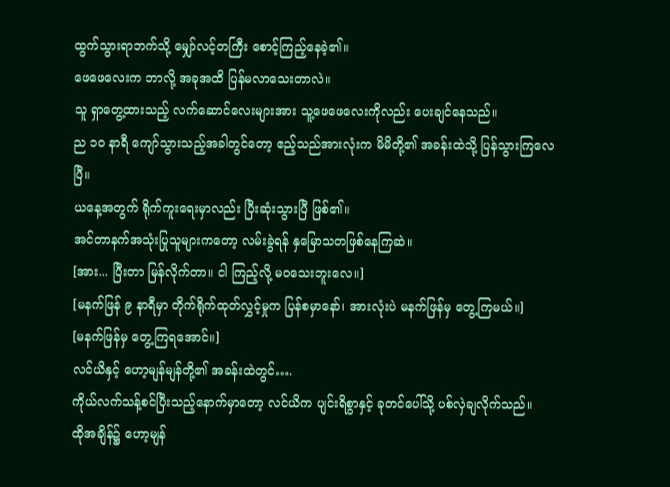ထွက်သွားရာဘက်သို့ မျှော်လင့်တကြီး စောင့်ကြည့်နေခဲ့၏။
ဖေဖေလေးက ဘာလို့ အခုအထိ ပြန်မလာသေးတာလဲ။
သူ ရှာတွေ့ထားသည့် လက်ဆောင်လေးများအား သူ့ဖေဖေလေးကိုလည်း ပေးချင်နေသည်။
ည ၁၀ နာရီ ကျော်သွားသည့်အခါတွင်တော့ ဧည့်သည်အားလုံးက မိမိတို့၏ အခန်းထဲသို့ ပြန်သွားကြလေပြီ။
ယနေ့အတွက် ရိုက်ကူးရေးမှာလည်း ပြီးဆုံးသွားပြီ ဖြစ်၏။
အင်တာနက်အသုံးပြုသူများကတော့ လမ်းခွဲရန် နှမြောသတဖြစ်နေကြဆဲ။
[အား... ပြီးတာ မြန်လိုက်တာ။ ငါ ကြည့်လို့ မဝသေးဘူးလေ။]
[မနက်ဖြန် ၉ နာရီမှာ တိုက်ရိုက်ထုတ်လွှင့်မှုက ပြန်စမှာနော်၊ အားလုံးပဲ မနက်ဖြန်မှ တွေ့ကြမယ်။]
[မနက်ဖြန်မှ တွေ့ကြရအောင်။]
လင်ယိနှင့် ဟော့မျန်မျန်တို့၏ အခန်းထဲတွင်….
ကိုယ်လက်သန့်စင်ပြီးသည့်နောက်မှာတော့ လင်ယိက ပျင်းရိစွာနှင့် ခုတင်ပေါ်သို့ ပစ်လှဲချလိုက်သည်။
ထိုအချိန်၌ ဟော့မျန်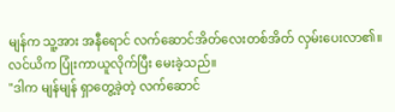မျန်က သူ့အား အနီရောင် လက်ဆောင်အိတ်လေးတစ်အိတ် လှမ်းပေးလာ၏။
လင်ယိက ပြုံးကာယူလိုက်ပြီး မေးခဲ့သည်။
"ဒါက မျန်မျန် ရှာတွေ့ခဲ့တဲ့ လက်ဆောင်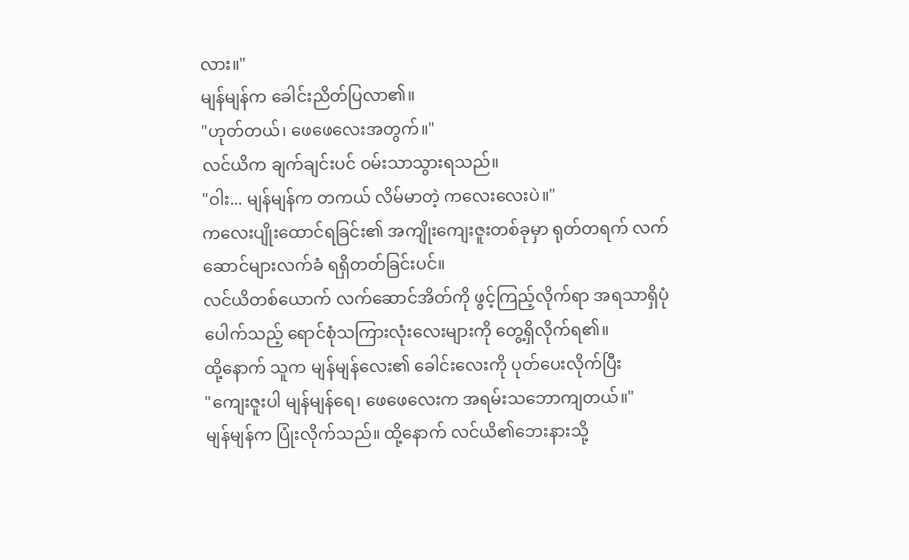လား။"
မျန်မျန်က ခေါင်းညိတ်ပြလာ၏။
"ဟုတ်တယ်၊ ဖေဖေလေးအတွက်။"
လင်ယိက ချက်ချင်းပင် ဝမ်းသာသွားရသည်။
"ဝါး... မျန်မျန်က တကယ် လိမ်မာတဲ့ ကလေးလေးပဲ။"
ကလေးပျိုးထောင်ရခြင်း၏ အကျိုးကျေးဇူးတစ်ခုမှာ ရုတ်တရက် လက်ဆောင်များလက်ခံ ရရှိတတ်ခြင်းပင်။
လင်ယိတစ်ယောက် လက်ဆောင်အိတ်ကို ဖွင့်ကြည့်လိုက်ရာ အရသာရှိပုံပေါက်သည့် ရောင်စုံသကြားလုံးလေးများကို တွေ့ရှိလိုက်ရ၏။
ထို့နောက် သူက မျန်မျန်လေး၏ ခေါင်းလေးကို ပုတ်ပေးလိုက်ပြီး
"ကျေးဇူးပါ မျန်မျန်ရေ၊ ဖေဖေလေးက အရမ်းသဘောကျတယ်။"
မျန်မျန်က ပြုံးလိုက်သည်။ ထို့နောက် လင်ယိ၏ဘေးနားသို့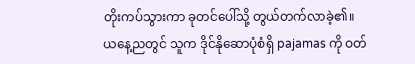တိုးကပ်သွားကာ ခုတင်ပေါ်သို့ တွယ်တက်လာခဲ့၏။
ယနေ့ညတွင် သူက ဒိုင်နိုဆောပုံစံရှိ pajamas ကို ဝတ်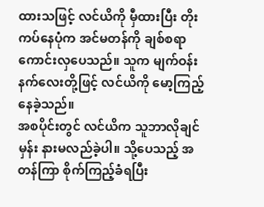ထားသဖြင့် လင်ယိကို မှီထားပြီး တိုးကပ်နေပုံက အင်မတန်ကို ချစ်စရာကောင်းလှပေသည်။ သူက မျက်ဝန်းနက်လေးတို့ဖြင့် လင်ယိကို မော့ကြည့်နေခဲ့သည်။
အစပိုင်းတွင် လင်ယိက သူဘာလိုချင်မှန်း နားမလည်ခဲ့ပါ။ သို့ပေသည့် အတန်ကြာ စိုက်ကြည့်ခံရပြီး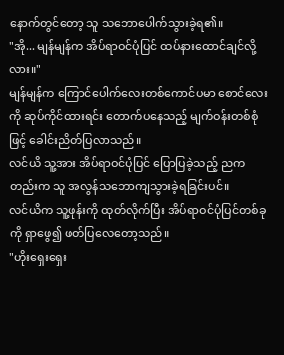နောက်တွင်တော့ သူ သဘောပေါက်သွားခဲ့ရ၏။
"အို... မျန်မျန်က အိပ်ရာဝင်ပုံပြင် ထပ်နားထောင်ချင်လို့လား။"
မျန်မျန်က ကြောင်ပေါက်လေးတစ်ကောင်ပမာ စောင်လေးကို ဆုပ်ကိုင်ထားရင်း တောက်ပနေသည့် မျက်ဝန်းတစ်စုံဖြင့် ခေါင်းညိတ်ပြလာသည်။
လင်ယိ သူ့အား အိပ်ရာဝင်ပုံပြင် ပြောပြခဲ့သည့် ညကတည်းက သူ အလွန်သဘောကျသွားခဲ့ရခြင်းပင်။
လင်ယိက သူ့ဖုန်းကို ထုတ်လိုက်ပြီး အိပ်ရာဝင်ပုံပြင်တစ်ခုကို ရှာဖွေ၍ ဖတ်ပြလေတော့သည်။
"ဟိုးရှေးရှေး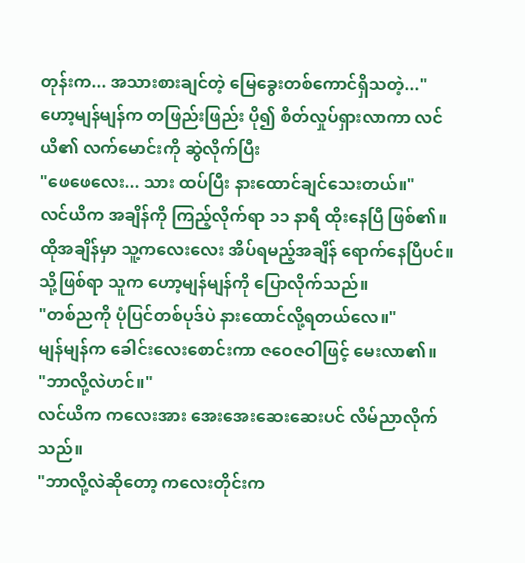တုန်းက... အသားစားချင်တဲ့ မြေခွေးတစ်ကောင်ရှိသတဲ့..."
ဟော့မျန်မျန်က တဖြည်းဖြည်း ပို၍ စိတ်လှုပ်ရှားလာကာ လင်ယိ၏ လက်မောင်းကို ဆွဲလိုက်ပြီး
"ဖေဖေလေး... သား ထပ်ပြီး နားထောင်ချင်သေးတယ်။"
လင်ယိက အချိန်ကို ကြည့်လိုက်ရာ ၁၁ နာရီ ထိုးနေပြီ ဖြစ်၏။ ထိုအချိန်မှာ သူ့ကလေးလေး အိပ်ရမည့်အချိန် ရောက်နေပြီပင်။
သို့ဖြစ်ရာ သူက ဟော့မျန်မျန်ကို ပြောလိုက်သည်။
"တစ်ညကို ပုံပြင်တစ်ပုဒ်ပဲ နားထောင်လို့ရတယ်လေ။"
မျန်မျန်က ခေါင်းလေးစောင်းကာ ဇဝေဇဝါဖြင့် မေးလာ၏။
"ဘာလို့လဲဟင်။"
လင်ယိက ကလေးအား အေးအေးဆေးဆေးပင် လိမ်ညာလိုက်သည်။
"ဘာလို့လဲဆိုတော့ ကလေးတိုင်းက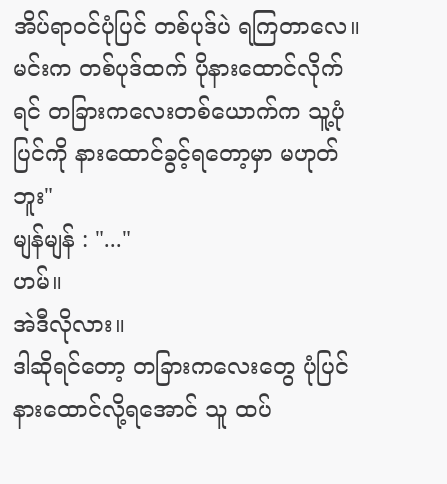အိပ်ရာဝင်ပုံပြင် တစ်ပုဒ်ပဲ ရကြတာလေ။ မင်းက တစ်ပုဒ်ထက် ပိုနားထောင်လိုက်ရင် တခြားကလေးတစ်ယောက်က သူ့ပုံပြင်ကို နားထောင်ခွင့်ရတော့မှာ မဟုတ်ဘူး"
မျန်မျန် : "..."
ဟမ်။
အဲဒီလိုလား။
ဒါဆိုရင်တော့ တခြားကလေးတွေ ပုံပြင်နားထောင်လို့ရအောင် သူ ထပ်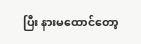ပြီး နားမထောင်တော့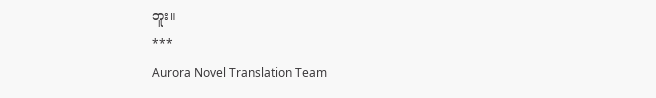ဘူး။
***
Aurora Novel Translation Team